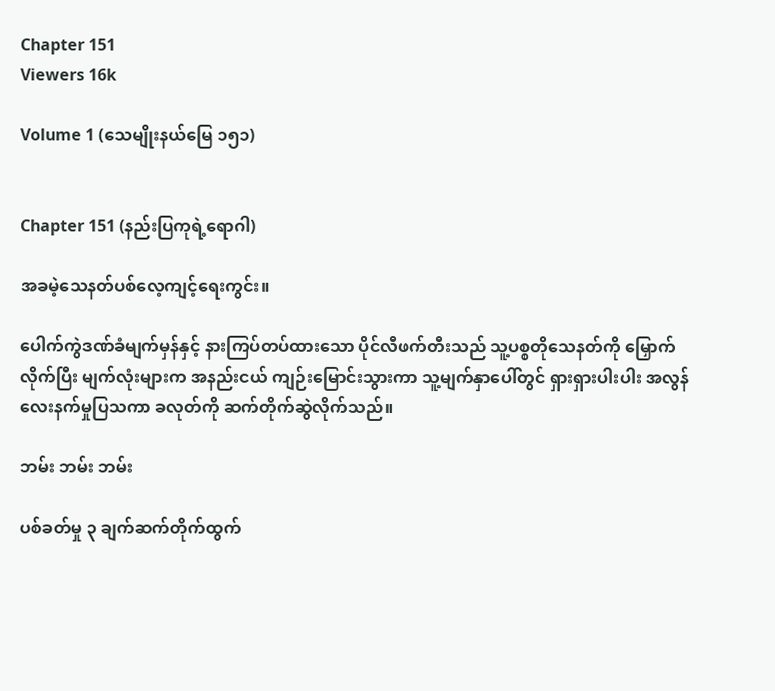Chapter 151
Viewers 16k

Volume 1 (သေမျိုးနယ်မြေ ၁၅၁)


Chapter 151 (နည်းပြကုရဲ့ရောဂါ)

အခမဲ့သေနတ်ပစ်လေ့ကျင့်ရေးကွင်း။

ပေါက်ကွဲဒဏ်ခံမျက်မှန်နှင့် နားကြပ်တပ်ထားသော ပိုင်လီဖက်တီးသည် သူ့ပစ္စတိုသေနတ်ကို မြှောက်လိုက်ပြီး မျက်လုံးများက အနည်းငယ် ကျဉ်းမြောင်းသွားကာ သူ့မျက်နှာပေါ်တွင် ရှားရှားပါးပါး အလွန်လေးနက်မှုပြသကာ ခလုတ်ကို ဆက်တိုက်ဆွဲလိုက်သည်။

ဘမ်း ဘမ်း ဘမ်း

ပစ်ခတ်မှု ၃ ချက်ဆက်တိုက်ထွက်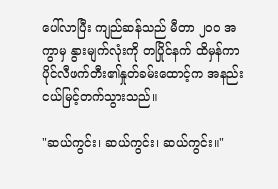ပေါ်လာပြီး ကျည်ဆန်သည် မီတာ ၂၀၀ အကွာမှ နွားမျက်လုံးကို တပြိုင်နက် ထိမှန်ကာ ပိုင်လီဖက်တီး၏နှုတ်ခမ်းထောင့်က အနည်းငယ်မြင့်တက်သွားသည်။

"ဆယ်ကွင်း၊ ဆယ်ကွင်း၊ ဆယ်ကွင်း။"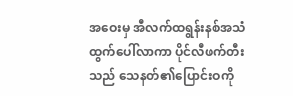အဝေးမှ အီလက်ထရွန်းနစ်အသံထွက်ပေါ်လာကာ ပိုင်လီဖက်တီးသည် သေနတ်၏ပြောင်းဝကို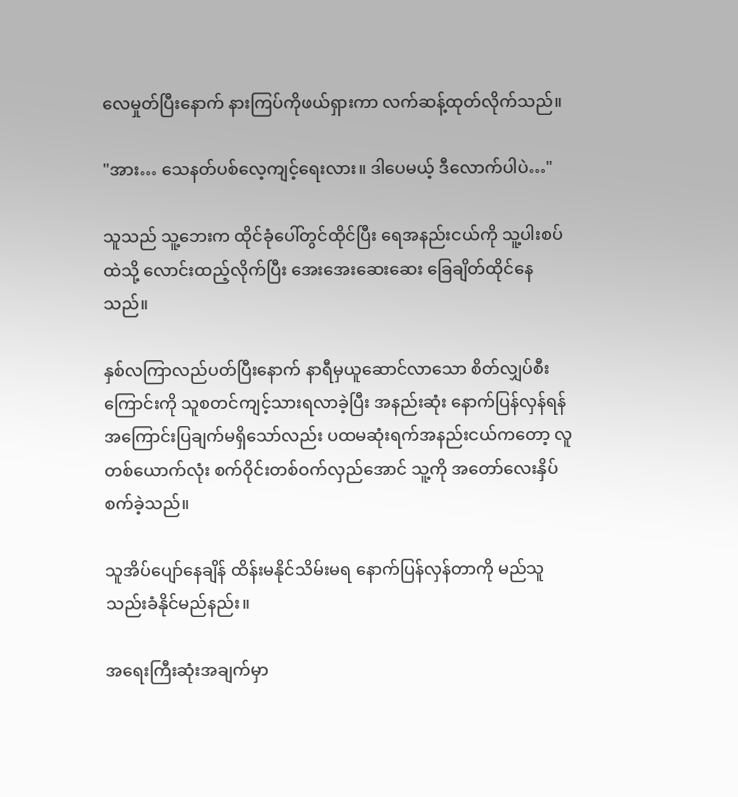လေမှုတ်ပြီးနောက် နားကြပ်ကိုဖယ်ရှားကာ လက်ဆန့်ထုတ်လိုက်သည်။

"အား… သေနတ်ပစ်လေ့ကျင့်ရေးလား။ ဒါပေမယ့် ဒီလောက်ပါပဲ…"

သူသည် သူ့ဘေးက ထိုင်ခုံပေါ်တွင်ထိုင်ပြီး ရေအနည်းငယ်ကို သူ့ပါးစပ်ထဲသို့ လောင်းထည့်လိုက်ပြီး အေးအေးဆေးဆေး ခြေချိတ်ထိုင်နေသည်။

နှစ်လကြာလည်ပတ်ပြီးနောက် နာရီမှယူဆောင်လာသော စိတ်လျှပ်စီးကြောင်းကို သူစတင်ကျင့်သားရလာခဲ့ပြီး အနည်းဆုံး နောက်ပြန်လှန်ရန် အကြောင်းပြချက်မရှိသော်လည်း ပထမဆုံးရက်အနည်းငယ်ကတော့ လူတစ်ယောက်လုံး စက်ဝိုင်းတစ်ဝက်လှည်အောင် သူ့ကို အတော်လေးနှိပ်စက်ခဲ့သည်။

သူအိပ်ပျော်နေချိန် ထိန်းမနိုင်သိမ်းမရ နောက်ပြန်လှန်တာကို မည်သူသည်းခံနိုင်မည်နည်း။

အရေးကြီးဆုံးအချက်မှာ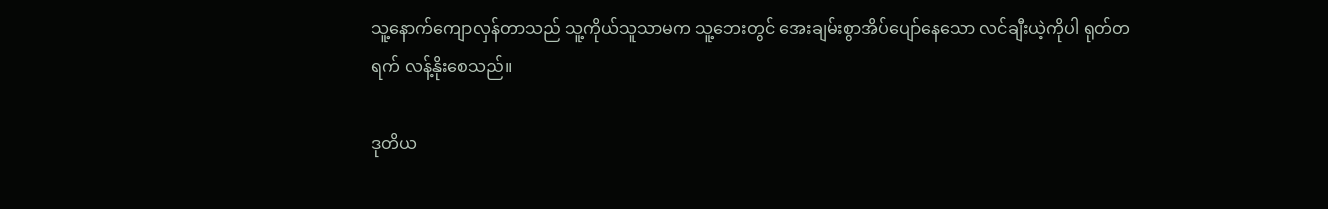သူ့နောက်ကျောလှန်တာသည် သူ့ကိုယ်သူသာမက သူ့ဘေးတွင် အေးချမ်းစွာအိပ်ပျော်နေသော လင်ချီးယဲ့ကိုပါ ရုတ်တရက် လန့်နိုးစေသည်။

ဒုတိယ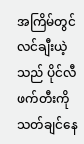အကြိမ်တွင် လင်ချီးယဲ့သည် ပိုင်လီဖက်တီးကို သတ်ချင်နေ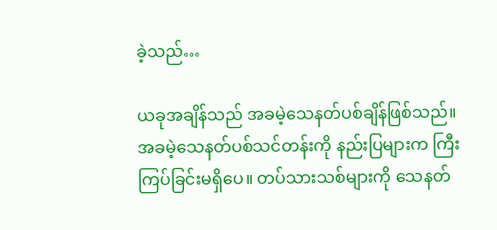ခဲ့သည်…

ယခုအချိန်သည် အခမဲ့သေနတ်ပစ်ချိန်ဖြစ်သည်။ အခမဲ့သေနတ်ပစ်သင်တန်းကို နည်းပြများက ကြီးကြပ်ခြင်းမရှိပေ။ တပ်သားသစ်များကို သေနတ်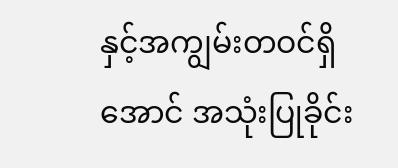နှင့်အကျွမ်းတဝင်ရှိအောင် အသုံးပြုခိုင်း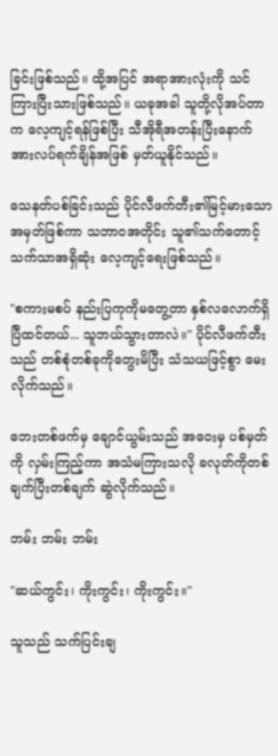ခြင်းဖြစ်သည်။ ထို့အပြင် အရာအားလုံးကို သင်ကြားပြီးသားဖြစ်သည်။ ယခုအခါ သူတို့လိုအပ်တာက လေ့ကျင့်ရန်ဖြစ်ပြီး သီအိုရီအတန်းပြီးနောက် အားလပ်ရက်ချိန်အဖြစ် မှတ်ယူနိုင်သည်။

သေနတ်ပစ်ခြင်းသည် ပိုင်လီဖက်တီး၏မြင့်မားသောအမှတ်ဖြစ်ကာ သဘာဝအတိုင်း သူ၏သက်တောင့်သက်သာအရှိဆုံး လေ့ကျင့်ရေးဖြစ်သည်။

"စကားမစပ် နည်းပြကုကိုမတွေ့တာ နှစ်လလောက်ရှိပြီထင်တယ်... သူဘယ်သွားတာလဲ။" ပိုင်လီဖက်တီးသည် တစ်စုံတစ်ခုကိုတွေးမိပြီး သံသယဖြင့်စွာ မေးလိုက်သည်။

ဘေးတစ်ဖက်မှ ချောင်ယွမ်းသည် အဝေးမှ ပစ်မှတ်ကို လှမ်းကြည့်ကာ အသံမကြားသလို ခလုတ်ကိုတစ်ချက်ပြီးတစ်ချက် ဆွဲလိုက်သည်။

ဘမ်း ဘမ်း ဘမ်း

"ဆယ်ကွင်း၊ ကိုးကွင်း၊ ကိုးကွင်း။"

သူသည် သက်ပြင်းချ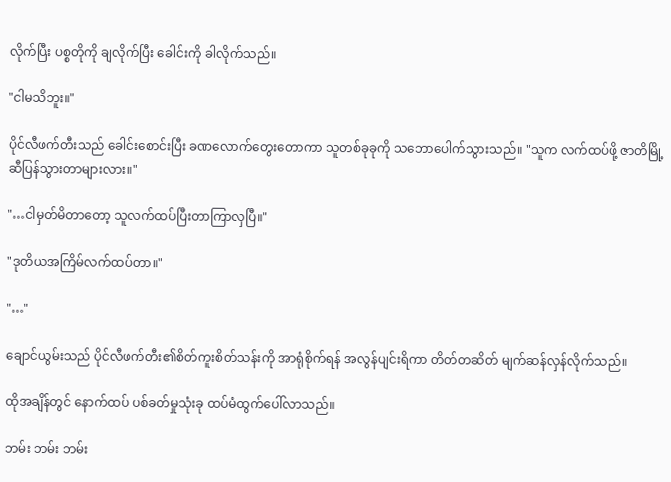လိုက်ပြီး ပစ္စတိုကို ချလိုက်ပြီး ခေါင်းကို ခါလိုက်သည်။

"ငါမသိဘူး။"

ပိုင်လီဖက်တီးသည် ခေါင်းစောင်းပြီး ခဏလောက်တွေးတောကာ သူတစ်ခုခုကို သဘောပေါက်သွားသည်။ "သူက လက်ထပ်ဖို့ ဇာတိမြို့ဆီပြန်သွားတာများလား။"

"…ငါမှတ်မိတာတော့ သူလက်ထပ်ပြီးတာကြာလှပြီ။"

"ဒုတိယအကြိမ်လက်ထပ်တာ။"

"…"

ချောင်ယွမ်းသည် ပိုင်လီဖက်တီး၏စိတ်ကူးစိတ်သန်းကို အာရုံစိုက်ရန် အလွန်ပျင်းရိကာ တိတ်တဆိတ် မျက်ဆန်လှန်လိုက်သည်။

ထိုအချိန်တွင် နောက်ထပ် ပစ်ခတ်မှုသုံးခု ထပ်မံထွက်ပေါ်လာသည်။

ဘမ်း ဘမ်း ဘမ်း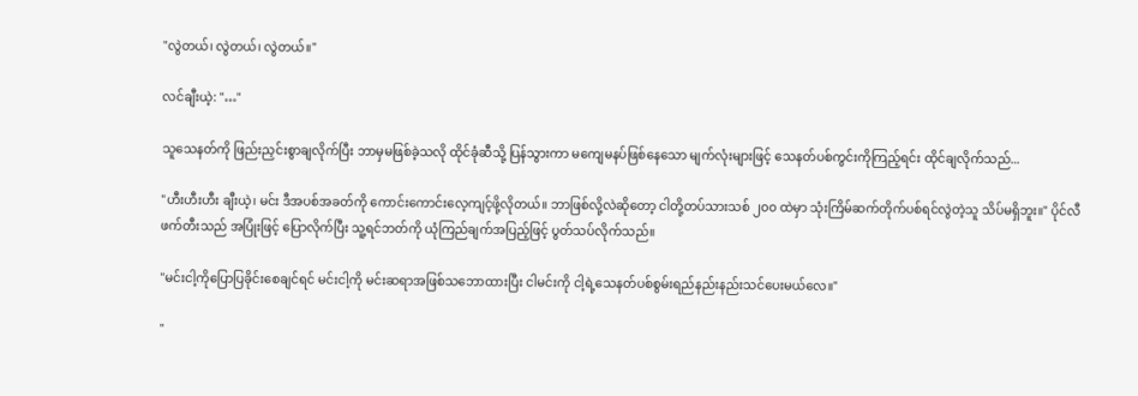"လွဲတယ်၊ လွဲတယ်၊ လွဲတယ်။"

လင်ချီးယဲ့: "…"

သူသေနတ်ကို ဖြည်းညှင်းစွာချလိုက်ပြီး ဘာမှမဖြစ်ခဲ့သလို ထိုင်ခုံဆီသို့ ပြန်သွားကာ မကျေမနပ်ဖြစ်နေသော မျက်လုံးများဖြင့် သေနတ်ပစ်ကွင်းကိုကြည့်ရင်း ထိုင်ချလိုက်သည်...

"ဟီးဟီးဟီး ချီးယဲ့၊ မင်း ဒီအပစ်အခတ်ကို ကောင်းကောင်းလေ့ကျင့်ဖို့လိုတယ်။ ဘာဖြစ်လို့လဲဆိုတော့ ငါတို့တပ်သားသစ် ၂၀၀ ထဲမှာ သုံးကြိမ်ဆက်တိုက်ပစ်ရင်လွဲတဲ့သူ သိပ်မရှိဘူး။" ပိုင်လီဖက်တီးသည် အပြုံးဖြင့် ပြောလိုက်ပြီး သူ့ရင်ဘတ်ကို ယုံကြည်ချက်အပြည့်ဖြင့် ပွတ်သပ်လိုက်သည်။

"မင်းငါ့ကိုပြောပြခိုင်းစေချင်ရင် မင်းငါ့ကို မင်းဆရာအဖြစ်သဘောထားပြီး ငါမင်းကို ငါ့ရဲ့သေနတ်ပစ်စွမ်းရည်နည်းနည်းသင်ပေးမယ်လေ။"

"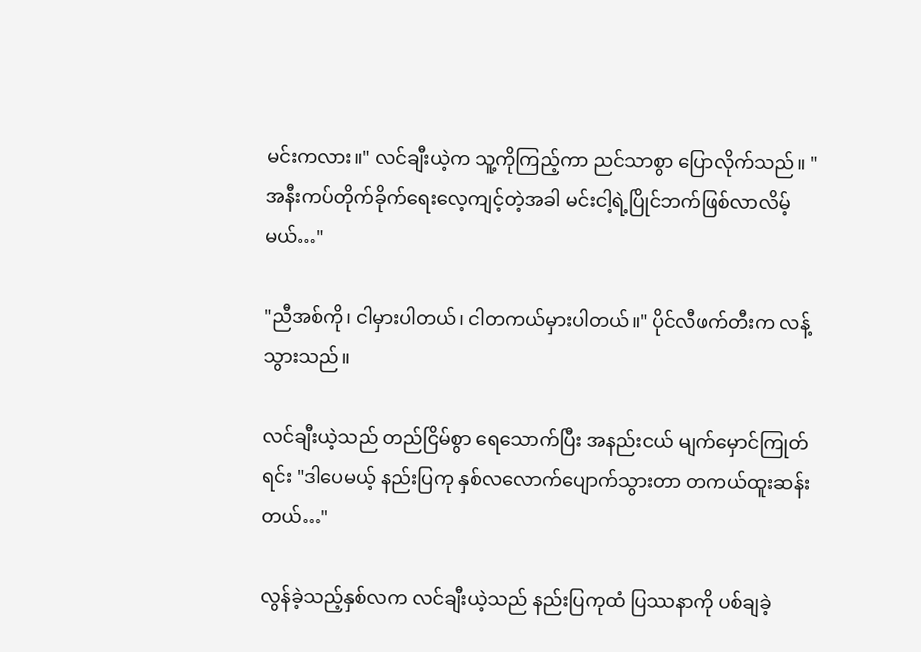မင်းကလား။" လင်ချီးယဲ့က သူ့ကိုကြည့်ကာ ညင်သာစွာ ပြောလိုက်သည်။ "အနီးကပ်တိုက်ခိုက်ရေးလေ့ကျင့်တဲ့အခါ မင်းငါ့ရဲ့ပြိုင်ဘက်ဖြစ်လာလိမ့်မယ်…"

"ညီအစ်ကို၊ ငါမှားပါတယ်၊ ငါတကယ်မှားပါတယ်။" ပိုင်လီဖက်တီးက လန့်သွားသည်။

လင်ချီးယဲ့သည် တည်ငြိမ်စွာ ရေသောက်ပြီး အနည်းငယ် မျက်မှောင်ကြုတ်ရင်း "ဒါပေမယ့် နည်းပြကု နှစ်လလောက်ပျောက်သွားတာ တကယ်ထူးဆန်းတယ်…"

လွန်ခဲ့သည့်နှစ်လက လင်ချီးယဲ့သည် နည်းပြကုထံ ပြဿနာကို ပစ်ချခဲ့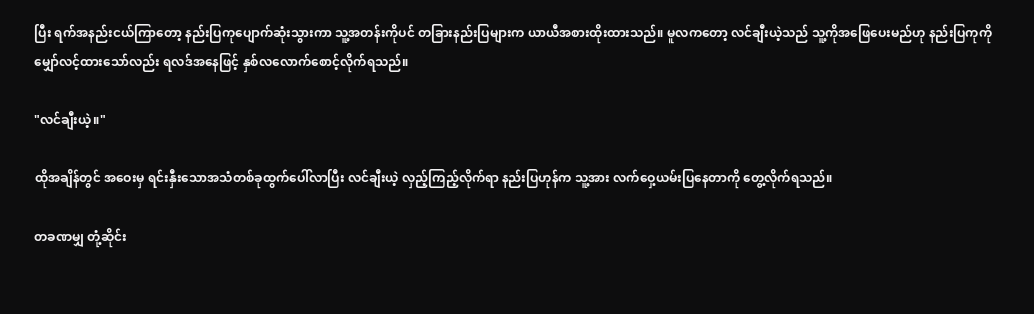ပြီး ရက်အနည်းငယ်ကြာတော့ နည်းပြကုပျောက်ဆုံးသွားကာ သူ့အတန်းကိုပင် တခြားနည်းပြများက ယာယီအစားထိုးထားသည်။ မူလကတော့ လင်ချီးယဲ့သည် သူ့ကိုအဖြေပေးမည်ဟု နည်းပြကုကို မျှော်လင့်ထားသော်လည်း ရလဒ်အနေဖြင့် နှစ်လလောက်စောင့်လိုက်ရသည်။

"လင်ချီးယဲ့။"

ထိုအချိန်တွင် အဝေးမှ ရင်းနှီးသောအသံတစ်ခုထွက်ပေါ်လာပြီး လင်ချီးယဲ့ လှည့်ကြည့်လိုက်ရာ နည်းပြဟုန်က သူ့အား လက်ဝှေ့ယမ်းပြနေတာကို တွေ့လိုက်ရသည်။

တခဏမျှ တုံ့ဆိုင်း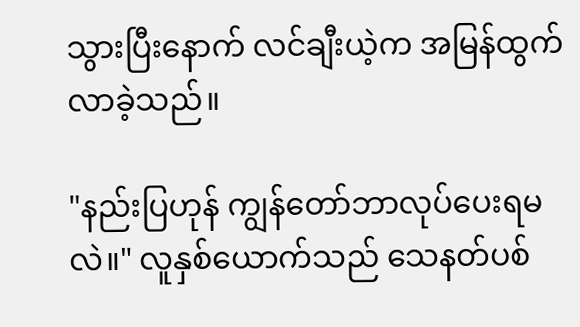သွားပြီးနောက် လင်ချီးယဲ့က အမြန်ထွက်လာခဲ့သည်။

"နည်းပြဟုန် ကျွန်တော်ဘာလုပ်ပေးရမလဲ။" လူနှစ်ယောက်သည် သေနတ်ပစ်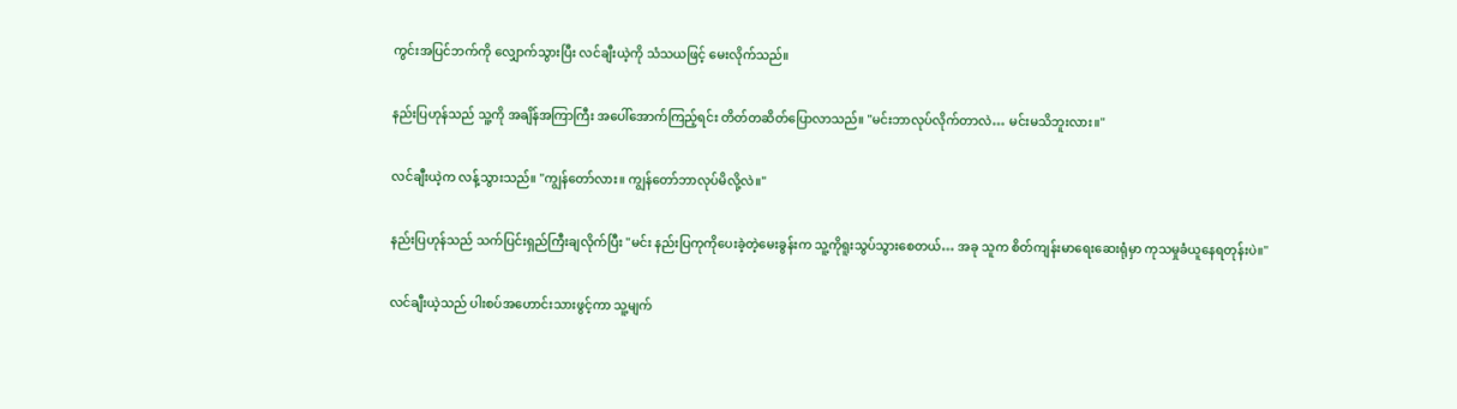ကွင်းအပြင်ဘက်ကို လျှောက်သွားပြီး လင်ချီးယဲ့ကို သံသယဖြင့် မေးလိုက်သည်။

နည်းပြဟုန်သည် သူ့ကို အချိန်အကြာကြီး အပေါ်အောက်ကြည့်ရင်း တိတ်တဆိတ်ပြောလာသည်။ "မင်းဘာလုပ်လိုက်တာလဲ… မင်းမသိဘူးလား။"

လင်ချီးယဲ့က လန့်သွားသည်။ "ကျွန်တော်လား။ ကျွန်တော်ဘာလုပ်မိလို့လဲ။"

နည်းပြဟုန်သည် သက်ပြင်းရှည်ကြီးချလိုက်ပြီး "မင်း နည်းပြကုကိုပေးခဲ့တဲ့မေးခွန်းက သူ့ကိုရူးသွပ်သွားစေတယ်… အခု သူက စိတ်ကျန်းမာရေးဆေးရုံမှာ ကုသမှုခံယူနေရတုန်းပဲ။"

လင်ချီးယဲ့သည် ပါးစပ်အဟောင်းသားဖွင့်ကာ သူ့မျက်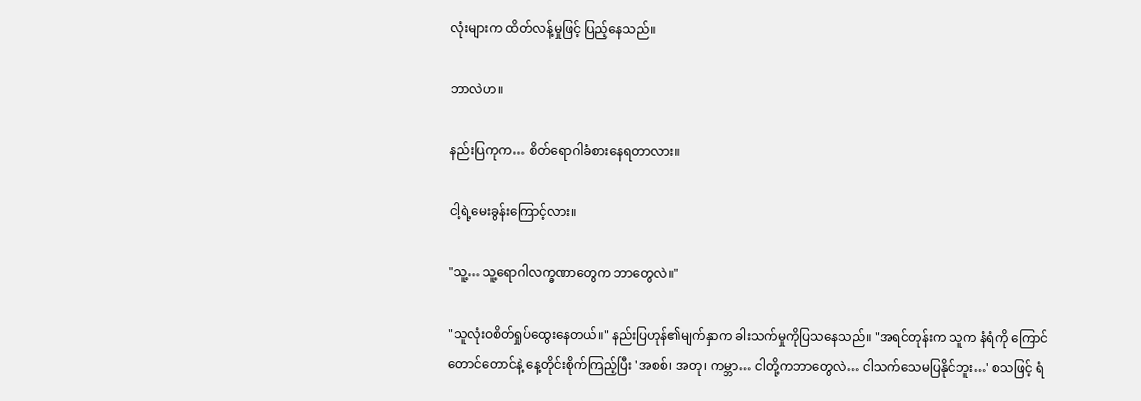လုံးများက ထိတ်လန့်မှုဖြင့် ပြည့်နေသည်။

ဘာလဲဟ။

နည်းပြကုက… စိတ်ရောဂါခံစားနေရတာလား။

ငါ့ရဲ့မေးခွန်းကြောင့်လား။

"သူ့… သူ့ရောဂါလက္ခဏာတွေက ဘာတွေလဲ။"

"သူလုံးဝစိတ်ရှုပ်ထွေးနေတယ်။" နည်းပြဟုန်၏မျက်နှာက ခါးသက်မှုကိုပြသနေသည်။ "အရင်တုန်းက သူက နံရံကို ကြောင်တောင်တောင်နဲ့ နေ့တိုင်းစိုက်ကြည့်ပြီး 'အစစ်၊ အတု၊ ကမ္ဘာ… ငါတို့ကဘာတွေလဲ… ငါ‌သက်သေမပြနိုင်ဘူး…' စသဖြင့် ရံ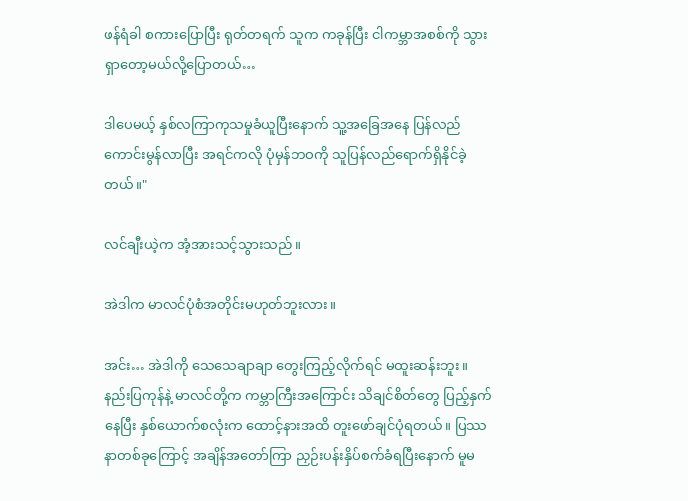ဖန်ရံခါ စကားပြောပြီး ရုတ်တရက် သူက ကခုန်ပြီး ငါကမ္ဘာအစစ်ကို သွားရှာတော့မယ်လို့ပြောတယ်…

ဒါပေမယ့် နှစ်လကြာကုသမှုခံယူပြီးနောက် သူ့အခြေအနေ ပြန်လည်ကောင်းမွန်လာပြီး အရင်ကလို ပုံမှန်ဘဝကို သူပြန်လည်ရောက်ရှိနိုင်ခဲ့တယ်။"

လင်ချီးယဲ့က အံ့အားသင့်သွားသည်။

အဲဒါက မာလင်ပုံစံအတိုင်းမဟုတ်ဘူးလား။

အင်း… အဲဒါကို သေသေချာချာ တွေးကြည့်လိုက်ရင် မထူးဆန်းဘူး။ နည်းပြကုန်နဲ့ မာလင်တို့က ကမ္ဘာကြီးအကြောင်း သိချင်စိတ်တွေ ပြည့်နှက်နေပြီး နှစ်ယောက်စလုံးက ထောင့်နားအထိ တူးဖော်ချင်ပုံရတယ်။ ပြဿနာတစ်ခုကြောင့် အချိန်အတော်ကြာ ညှဉ်းပန်းနှိပ်စက်ခံရပြီးနောက် မူမ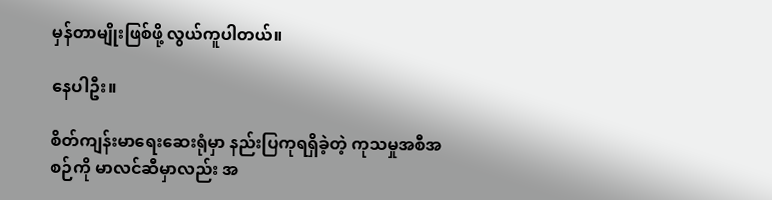မှန်တာမျိုးဖြစ်ဖို့ လွယ်ကူပါတယ်။

နေပါဦး။

စိတ်ကျန်းမာရေးဆေးရုံမှာ နည်းပြကုရရှိခဲ့တဲ့ ကုသမှုအစီအစဉ်ကို မာလင်ဆီမှာလည်း အ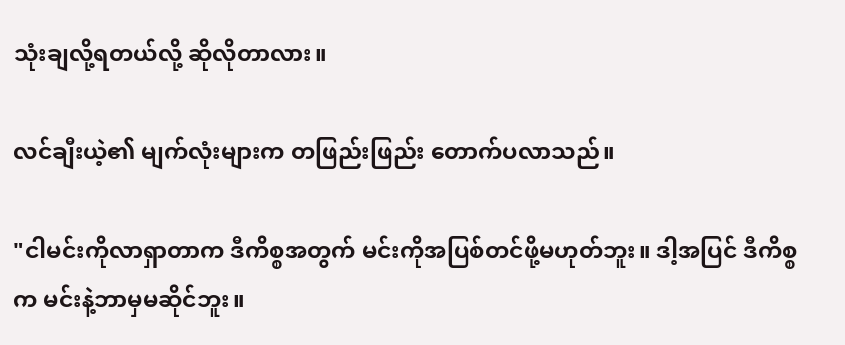သုံးချလို့ရတယ်လို့ ဆိုလိုတာလား။

လင်ချီးယဲ့၏ မျက်လုံးများက တဖြည်းဖြည်း တောက်ပလာသည်။

"ငါမင်းကိုလာရှာတာက ဒီကိစ္စအတွက် မင်းကိုအပြစ်တင်ဖို့မဟုတ်ဘူး။ ဒါ့အပြင် ဒီကိစ္စက မင်းနဲ့ဘာမှမဆိုင်ဘူး။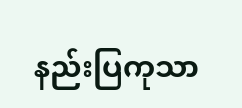နည်းပြကုသာ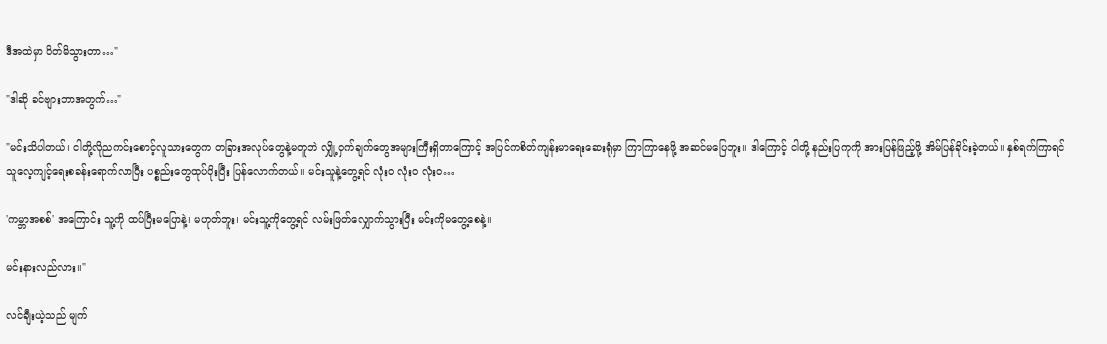ဒီအထဲမှာ ပိတ်မိသွားတာ…"

"ဒါဆို ခင်ဗျားဘာအတွက်…"

"မင်းသိပါတယ်၊ ငါတို့လိုညကင်းစောင့်လူသားတွေက တခြားအလုပ်တွေနဲ့မတူဘဲ လျှို့ဝှက်ချက်တွေအများကြီးရှိတာကြောင့် အပြင်ကစိတ်ကျန်းမာရေးဆေးရုံမှာ ကြာကြာနေဖို့ အဆင်မပြေဘူး။ ဒါကြောင့် ငါတို့ နည်းပြကုကို အားပြန်ဖြည့်ဖို့ အိမ်ပြန်ခိုင်းခဲ့တယ်။ နှစ်ရက်ကြာရင် သူလေ့ကျင့်ရေးစခန်းရောက်လာပြီး ပစ္စည်းတွေထုပ်ပိုးပြီး ပြန်လောက်တယ်။ မင်းသူနဲ့တွေ့ရင် လုံးဝ လုံးဝ လုံးဝ…

'ကမ္ဘာအစစ်' အကြောင်း သူ့ကို ထပ်ပြီးမပြောနဲ့၊ မဟုတ်ဘူး၊ မင်းသူ့ကိုတွေ့ရင် လမ်းဖြတ်လျှောက်သွားပြီး မင်းကိုမတွေ့စေနဲ့။

မင်းနားလည်လား။"

လင်ချီးယဲ့သည် မျက်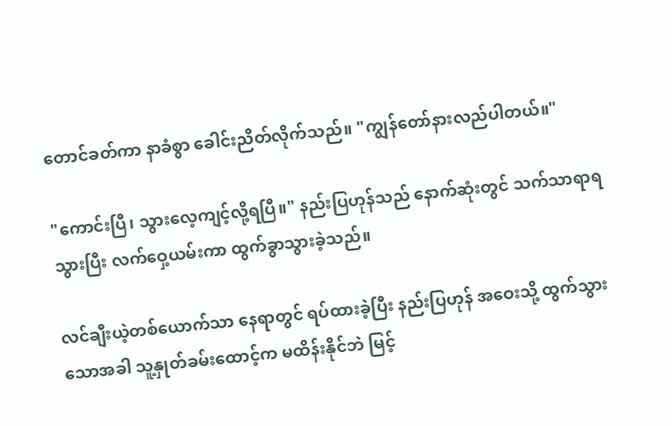တောင်ခတ်ကာ နာခံစွာ ခေါင်းညိတ်လိုက်သည်။ "ကျွန်တော်နားလည်ပါတယ်။"

"ကောင်းပြီ၊ သွားလေ့ကျင့်လို့ရပြီ။" နည်းပြဟုန်သည် နောက်ဆုံးတွင် သက်သာရာရသွားပြီး လက်ဝှေ့ယမ်းကာ ထွက်ခွာသွားခဲ့သည်။

လင်ချီးယဲ့တစ်ယောက်သာ နေရာတွင် ရပ်ထားခဲ့ပြီး နည်းပြဟုန် အဝေးသို့ ထွက်သွားသောအခါ သူ့နှုတ်ခမ်းထောင့်က မထိန်းနိုင်ဘဲ မြင့်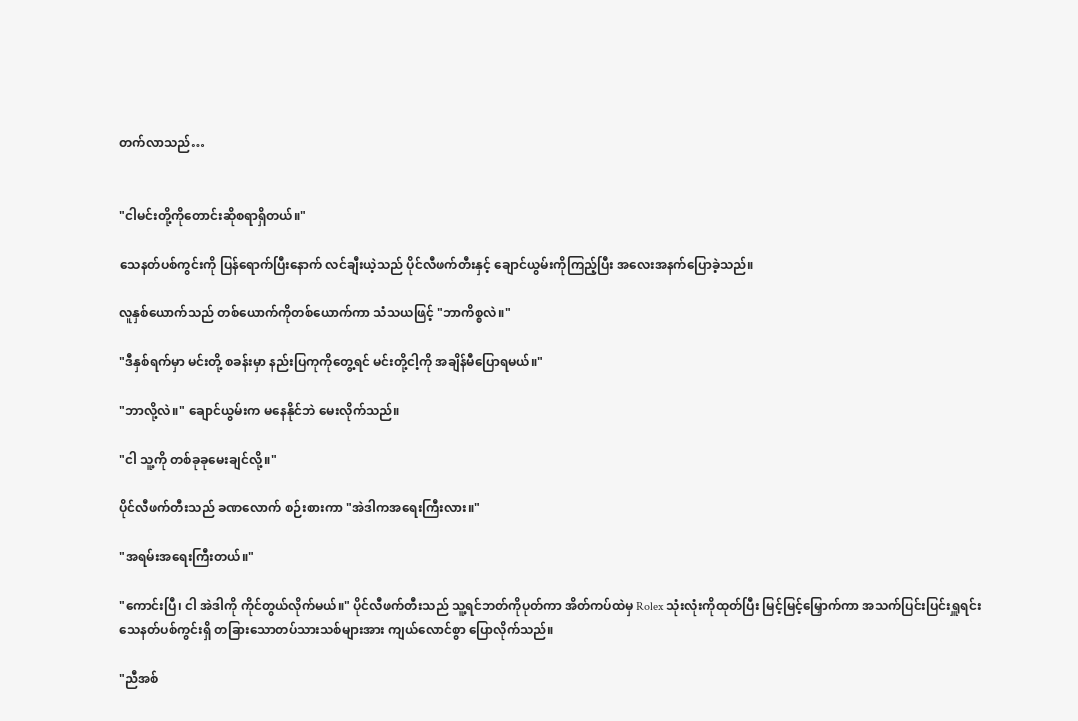တက်လာသည်…


"ငါမင်းတို့ကိုတောင်းဆိုစရာရှိတယ်။"

သေနတ်ပစ်ကွင်းကို ပြန်ရောက်ပြီးနောက် လင်ချီးယဲ့သည် ပိုင်လီဖက်တီးနှင့် ချောင်ယွမ်းကိုကြည့်ပြီး အလေးအနက်ပြောခဲ့သည်။

လူနှစ်ယောက်သည် တစ်ယောက်ကိုတစ်ယောက်ကာ သံသယဖြင့် "ဘာကိစ္စလဲ။"

"ဒီနှစ်ရက်မှာ မင်းတို့ စခန်းမှာ နည်းပြကုကိုတွေ့ရင် မင်းတို့ငါ့ကို အချိန်မီပြောရမယ်။"

"ဘာလို့လဲ။" ချောင်ယွမ်းက မနေနိုင်ဘဲ မေးလိုက်သည်။

"ငါ သူ့ကို တစ်ခုခုမေးချင်လို့။"

ပိုင်လီဖက်တီးသည် ခဏလောက် စဉ်းစားကာ "အဲဒါကအရေးကြီးလား။"

"အရမ်းအရေးကြီးတယ်။"

"ကောင်းပြီ၊ ငါ အဲဒါကို ကိုင်တွယ်လိုက်မယ်။" ပိုင်လီဖက်တီးသည် သူ့ရင်ဘတ်ကိုပုတ်ကာ အိတ်ကပ်ထဲမှ Rolex သုံးလုံးကိုထုတ်ပြီး မြင့်မြင့်မြှောက်ကာ အသက်ပြင်းပြင်းရှူရင်း သေနတ်ပစ်ကွင်းရှိ တခြားသောတပ်သားသစ်များအား ကျယ်လောင်စွာ ပြောလိုက်သည်။

"ညီအစ်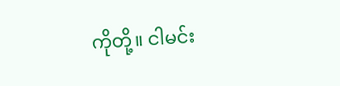ကိုတို့။ ငါမင်း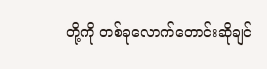တို့ကို တစ်ခုလောက်တောင်းဆိုချင်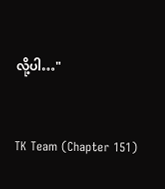လို့ပါ…"


TK Team (Chapter 151)